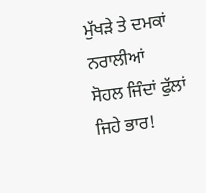ਮੁੱਖੜੇ ਤੇ ਦਮਕਾਂ ਨਰਾਲੀਆਂ
ਸੋਹਲ ਜਿੰਦਾਂ ਫੁੱਲਾਂ ਜਿਹੇ ਭਾਰ!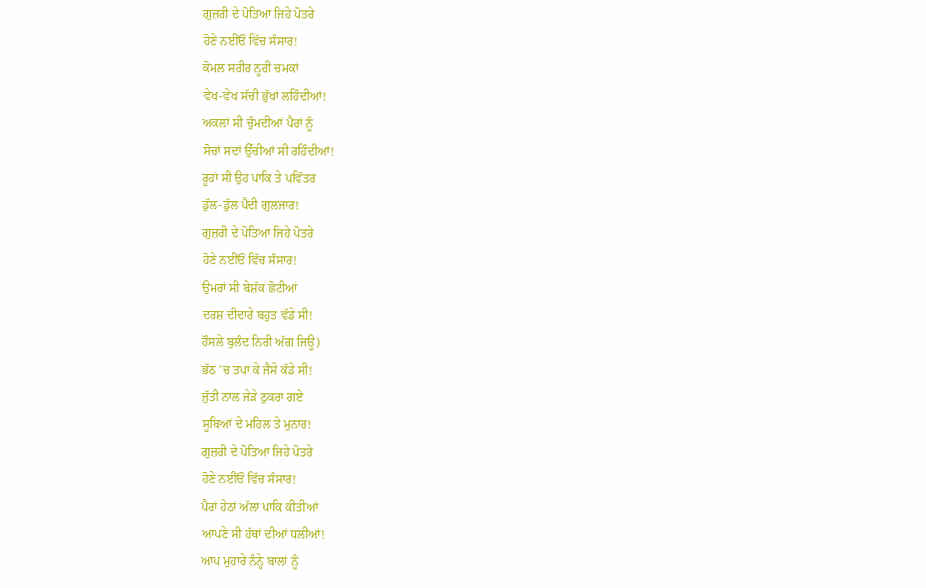ਗੁਜ਼ਰੀ ਦੇ ਪੋਤਿਆ ਜਿਹੇ ਪੋਤਰੇ
ਹੋਣੇ ਨਈਂਓਂ ਵਿੱਚ ਸੰਸਾਰ!
ਕੋਮਲ ਸਰੀਰ ਨੂਰੀ ਚਮਕਾਂ
ਵੇਖ-ਵੇਖ ਸੱਚੀ ਭੁੱਖਾਂ ਲਹਿੰਦੀਆਂ!
ਅਕਲਾਂ ਸੀ ਚੁੰਮਦੀਆਂ ਪੈਰਾਂ ਨੂੰ
ਸੋਚਾਂ ਸਦਾਂ ਉੱਚੀਆਂ ਸੀ ਰਹਿੰਦੀਆਂ!
ਰੂਹਾਂ ਸੀ ਉਹ ਪਾਕਿ ਤੇ ਪਵਿੱਤਰ
ਡੁੱਲ-ਡੁੱਲ ਪੈਦੀ ਗੁਲਜਾਰ!
ਗੁਜ਼ਰੀ ਦੇ ਪੋਤਿਆ ਜਿਹੇ ਪੋਤਰੇ
ਹੋਣੇ ਨਈਂਓਂ ਵਿੱਚ ਸੰਸਾਰ!
ਉਮਰਾਂ ਸੀ ਬੇਸ਼ੱਕ ਛੋਟੀਆਂ
ਦਰਸ਼ ਦੀਦਾਰੇ ਬਹੁਤ ਵੱਡੇ ਸੀ!
ਹੌਸਲੇ ਬੁਲੰਦ ਨਿਰੀ ਅੱਗ ਜਿਊ)
ਭੱਠ 'ਚ ਤਪਾ ਕੇ ਜੈਸੇ ਕੱਡੇ ਸੀ!
ਜੁੱਤੀ ਨਾਲ ਜੇੜੇ ਠੁਕਰਾ ਗਏ
ਸੂਬਿਆਂ ਦੇ ਮਹਿਲ ਤੇ ਮੁਨਾਰ!
ਗੁਜ਼ਰੀ ਦੇ ਪੋਤਿਆ ਜਿਹੇ ਪੋਤਰੇ
ਹੋਣੇ ਨਈਂਓਂ ਵਿੱਚ ਸੰਸਾਰ!
ਪੈਰਾਂ ਹੇਠਾਂ ਅੱਲਾ ਪਾਕਿ ਕੀਤੀਆਂ
ਆਪਣੇ ਸੀ ਹੱਥਾਂ ਦੀਆਂ ਧਲੀਆਂ!
ਆਪ ਮੁਹਾਰੇ ਨੰਨ੍ਹੇ ਬਾਲਾਂ ਨੂੰ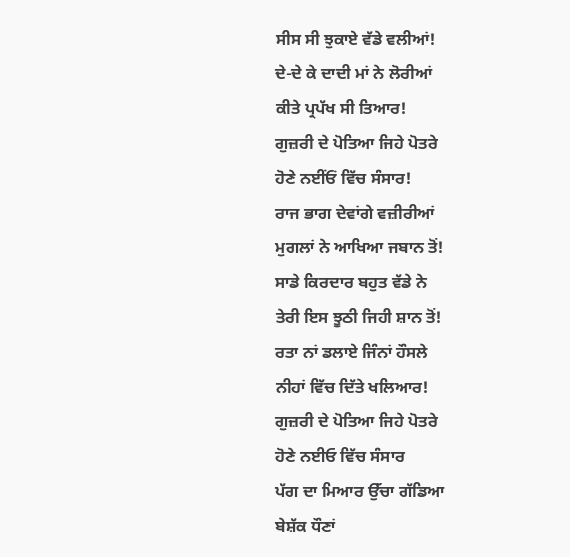ਸੀਸ ਸੀ ਝੁਕਾਏ ਵੱਡੇ ਵਲੀਆਂ!
ਦੇ-ਦੇ ਕੇ ਦਾਦੀ ਮਾਂ ਨੇ ਲੋਰੀਆਂ
ਕੀਤੇ ਪ੍ਰਪੱਖ ਸੀ ਤਿਆਰ!
ਗੁਜ਼ਰੀ ਦੇ ਪੋਤਿਆ ਜਿਹੇ ਪੋਤਰੇ
ਹੋਣੇ ਨਈਂਓਂ ਵਿੱਚ ਸੰਸਾਰ!
ਰਾਜ ਭਾਗ ਦੇਵਾਂਗੇ ਵਜ਼ੀਰੀਆਂ
ਮੁਗਲਾਂ ਨੇ ਆਖਿਆ ਜਬਾਨ ਤੋਂ!
ਸਾਡੇ ਕਿਰਦਾਰ ਬਹੁਤ ਵੱਡੇ ਨੇ
ਤੇਰੀ ਇਸ ਝੂਠੀ ਜਿਹੀ ਸ਼ਾਨ ਤੋਂ!
ਰਤਾ ਨਾਂ ਡਲਾਏ ਜਿੰਨਾਂ ਹੌਸਲੇ
ਨੀਹਾਂ ਵਿੱਚ ਦਿੱਤੇ ਖਲਿਆਰ!
ਗੁਜ਼ਰੀ ਦੇ ਪੋਤਿਆ ਜਿਹੇ ਪੋਤਰੇ
ਹੋਣੇ ਨਈਓ ਵਿੱਚ ਸੰਸਾਰ
ਪੱਗ ਦਾ ਮਿਆਰ ਉੱਚਾ ਗੱਡਿਆ
ਬੇਸ਼ੱਕ ਧੌਣਾਂ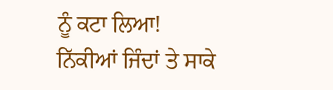ਨੂੰ ਕਟਾ ਲਿਆ!
ਨਿੱਕੀਆਂ ਜਿੰਦਾਂ ਤੇ ਸਾਕੇ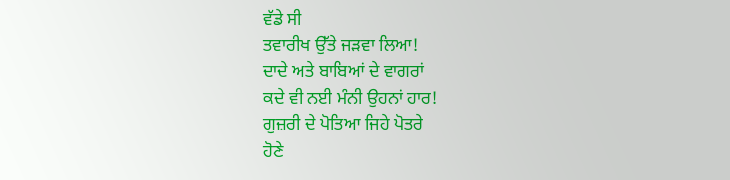ਵੱਡੇ ਸੀ
ਤਵਾਰੀਖ ਉੱਤੇ ਜੜਵਾ ਲਿਆ!
ਦਾਦੇ ਅਤੇ ਬਾਬਿਆਂ ਦੇ ਵਾਗਰਾਂ
ਕਦੇ ਵੀ ਨਈ ਮੰਨੀ ਉਹਨਾਂ ਹਾਰ!
ਗੁਜ਼ਰੀ ਦੇ ਪੋਤਿਆ ਜਿਹੇ ਪੋਤਰੇ
ਹੋਣੇ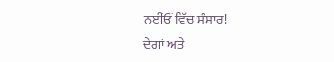ਨਈਂਓਂ ਵਿੱਚ ਸੰਸਾਰ!
ਦੇਗਾਂ ਅਤੇ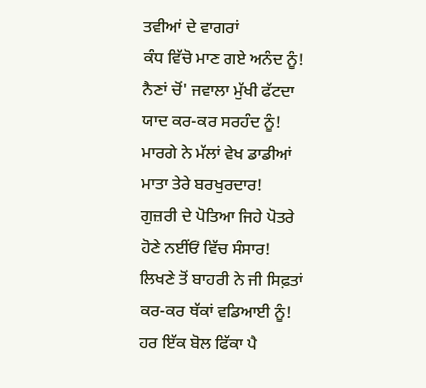ਤਵੀਆਂ ਦੇ ਵਾਗਰਾਂ
ਕੰਧ ਵਿੱਚੋ ਮਾਣ ਗਏ ਅਨੰਦ ਨੂੰ!
ਨੈਣਾਂ ਚੋਂ' ਜਵਾਲਾ ਮੁੱਖੀ ਫੱਟਦਾ
ਯਾਦ ਕਰ-ਕਰ ਸਰਹੰਦ ਨੂੰ!
ਮਾਰਗੇ ਨੇ ਮੱਲਾਂ ਵੇਖ ਡਾਡੀਆਂ
ਮਾਤਾ ਤੇਰੇ ਬਰਖੁਰਦਾਰ!
ਗੁਜ਼ਰੀ ਦੇ ਪੋਤਿਆ ਜਿਹੇ ਪੋਤਰੇ
ਹੋਣੇ ਨਈਂਓਂ ਵਿੱਚ ਸੰਸਾਰ!
ਲਿਖਣੇ ਤੋਂ ਬਾਹਰੀ ਨੇ ਜੀ ਸਿਫ਼ਤਾਂ
ਕਰ-ਕਰ ਥੱਕਾਂ ਵਡਿਆਈ ਨੂੰ!
ਹਰ ਇੱਕ ਬੋਲ ਫਿੱਕਾ ਪੈ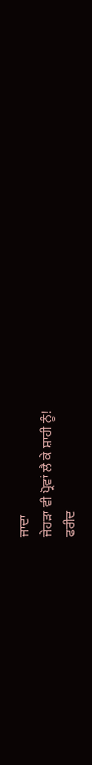ਜਾਦਾ
ਜੇਹੜਾ ਵੀ ਪ੍ਰੋਵਾਂ ਲੈ ਕੇ ਸ਼ਾਹੀ ਨੂੰ!
ਫਰੀਦ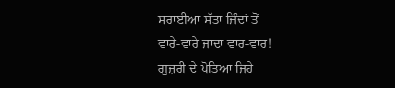ਸਰਾਈਆ ਸੱਤਾ ਜਿੰਦਾਂ ਤੋਂ
ਵਾਰੇ-ਵਾਰੇ ਜਾਦਾ ਵਾਰ-ਵਾਰ!
ਗੁਜ਼ਰੀ ਦੇ ਪੋਤਿਆ ਜਿਹੇ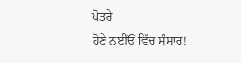ਪੋਤਰੇ
ਹੋਣੇ ਨਈਂਓਂ ਵਿੱਚ ਸੰਸਾਰ!